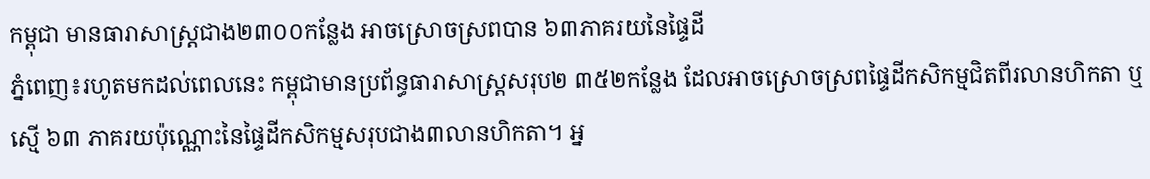កម្ពុជា មានធារាសាស្ត្រជាង២៣០០កន្លែង អាចស្រោចស្រពបាន ៦៣ភាគរយនៃផ្ទៃដី
ភ្នំពេញ៖រហូតមកដល់ពេលនេះ កម្ពុជាមានប្រព័ន្ធធារាសាស្ត្រសរុប២ ៣៥២កន្លែង ដែលអាចស្រោចស្រពផ្ទៃដីកសិកម្មជិតពីរលានហិកតា ឬស្មើ ៦៣ ភាគរយប៉ុណ្ណោះនៃផ្ទៃដីកសិកម្មសរុបជាង៣លានហិកតា។ អ្ន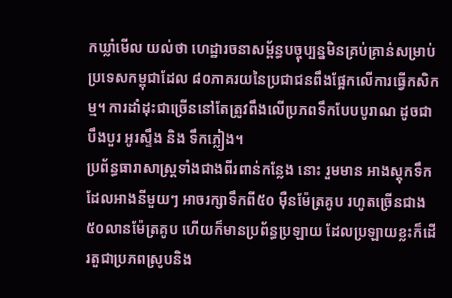កឃ្លាំមើល យល់ថា ហេដ្ឋារចនាសម្ព័ន្ធបច្ចុប្បន្នមិនគ្រប់គ្រាន់សម្រាប់ប្រទេសកម្ពុជាដែល ៨០ភាគរយនៃប្រជាជនពឹងផ្អែកលើការធ្វើកសិកម្ម។ ការដាំដុះជាច្រើននៅតែត្រូវពឹងលើប្រភពទឹកបែបបូរាណ ដូចជាបឹងបួរ អូរស្ទឹង និង ទឹកភ្លៀង។
ប្រព័ន្ធធារាសាស្ត្រទាំងជាងពីរពាន់កន្លែង នោះ រួមមាន អាងស្តុកទឹក ដែលអាងនីមួយៗ អាចរក្សាទឹកពី៥០ ម៉ឺនម៉ែត្រគូប រហូតច្រើនជាង៥០លានម៉ែត្រគូប ហើយក៏មានប្រព័ន្ធប្រឡាយ ដែលប្រឡាយខ្លះក៏ដើរតួជាប្រភពស្រូបនិង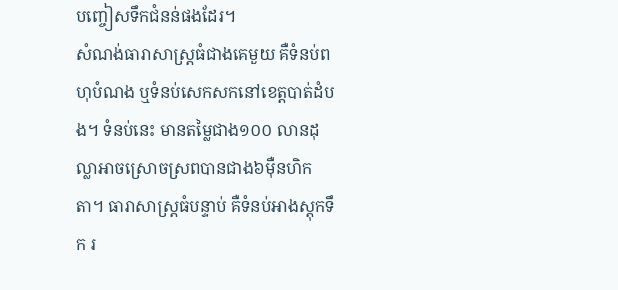បញ្ចៀសទឹកជំនន់ផងដែរ។
សំណង់ធារាសាស្ត្រធំជាងគេមួយ គឺទំនប់ពហុបំណង ឬទំនប់សេកសកនៅខេត្តបាត់ដំបង។ ទំនប់នេះ មានតម្លៃជាង១០០ លានដុល្លាអាចស្រោចស្រពបានជាង៦ម៉ឺនហិកតា។ ធារាសាស្ត្រធំបន្ទាប់ គឺទំនប់អាងស្តុកទឹក រ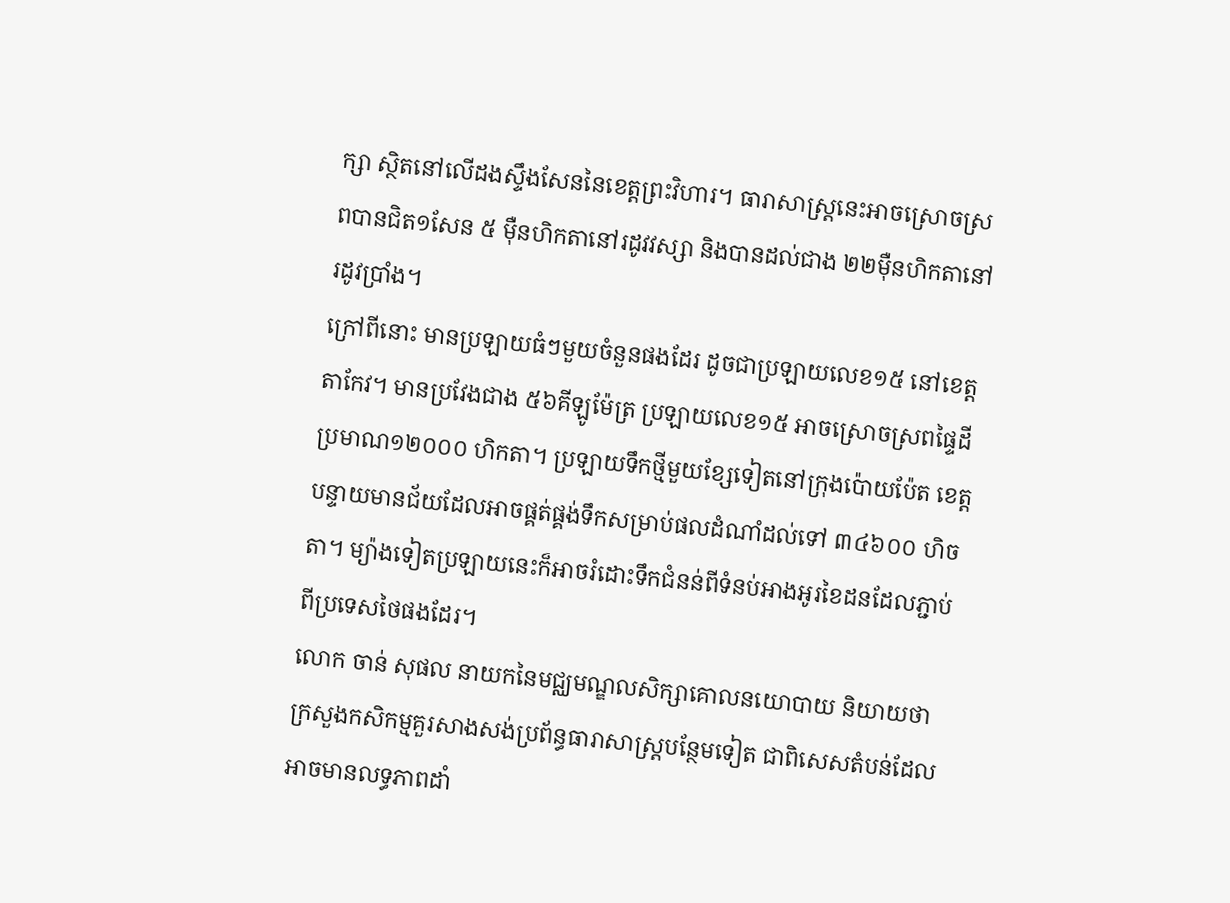ក្សា ស្ថិតនៅលើដងស្ទឹងសែននៃខេត្តព្រះវិហារ។ ធារាសាស្ត្រនេះអាចស្រោចស្រពបានជិត១សែន ៥ ម៉ឺនហិកតានៅរដូវវស្សា និងបានដល់ជាង ២២ម៉ឺនហិកតានៅរដូវប្រាំង។
ក្រៅពីនោះ មានប្រឡាយធំៗមួយចំនួនផងដែរ ដូចជាប្រឡាយលេខ១៥ នៅខេត្តតាកែវ។ មានប្រវែងជាង ៥៦គីឡូម៉ែត្រ ប្រឡាយលេខ១៥ អាចស្រោចស្រពផ្ទៃដី ប្រមាណ១២០០០ ហិកតា។ ប្រឡាយទឹកថ្មីមួយខ្សែទៀតនៅក្រុងប៉ោយប៉ែត ខេត្តបន្ទាយមានជ័យដែលអាចផ្គត់ផ្គង់ទឹកសម្រាប់ផលដំណាំដល់ទៅ ៣៤៦០០ ហិចតា។ ម្យ៉ាងទៀតប្រឡាយនេះក៏អាចរំដោះទឹកជំនន់ពីទំនប់អាងអូរខៃដនដែលភ្ជាប់ពីប្រទេសថៃផងដែរ។
លោក ចាន់ សុផល នាយកនៃមជ្ឈមណ្ឌលសិក្សាគោលនយោបាយ និយាយថា ក្រសួងកសិកម្មគួរសាងសង់ប្រព័ន្ធធារាសាស្ត្របន្ថែមទៀត ជាពិសេសតំបន់ដែលអាចមានលទ្ធភាពដាំ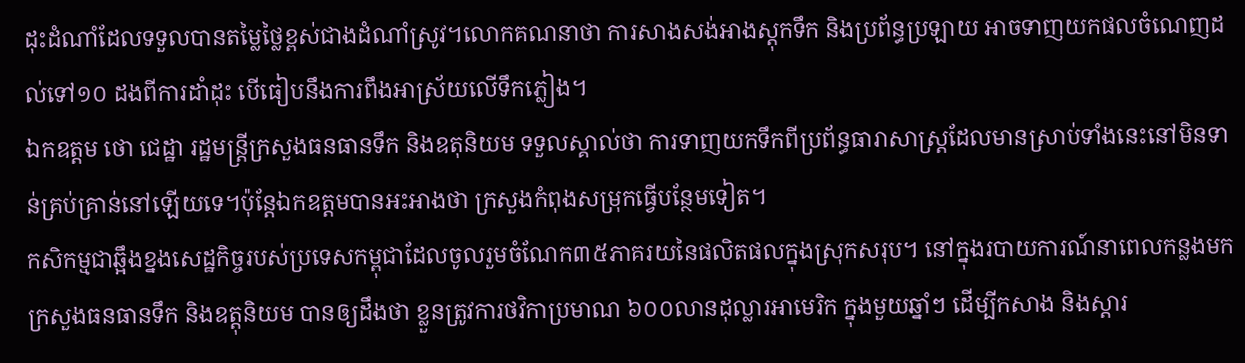ដុះដំណាំដែលទទួលបានតម្លៃថ្លៃខ្ពស់ជាងដំណាំស្រូវ។លោកគណនាថា ការសាងសង់អាងស្តុកទឹក និងប្រព័ន្ធប្រឡាយ អាចទាញយកផលចំណេញដល់ទៅ១០ ដងពីការដាំដុះ បើធៀបនឹងការពឹងអាស្រ័យលើទឹកភ្លៀង។
ឯកឧត្តម ថោ ជេដ្ឋា រដ្ឋមន្ត្រីក្រសួងធនធានទឹក និងឧតុនិយម ទទួលស្គាល់ថា ការទាញយកទឹកពីប្រព័ន្ធធារាសាស្ត្រដែលមានស្រាប់ទាំងនេះនៅមិនទាន់គ្រប់គ្រាន់នៅឡើយទេ។ប៉ុន្តែឯកឧត្តមបានអះអាងថា ក្រសួងកំពុងសម្រុកធ្វើបន្ថែមទៀត។
កសិកម្មជាឆ្អឹងខ្នងសេដ្ឋកិច្ចរបស់ប្រទេសកម្ពុជាដែលចូលរួមចំណែក៣៥ភាគរយនៃផលិតផលក្នុងស្រុកសរុប។ នៅក្នុងរបាយការណ៍នាពេលកន្លងមក ក្រសួងធនធានទឹក និងឧត្តុនិយម បានឲ្យដឹងថា ខ្លួនត្រូវការថវិកាប្រមាណ ៦០០លានដុល្លារអាមេរិក ក្នុងមួយឆ្នាំៗ ដើម្បីកសាង និងស្ដារ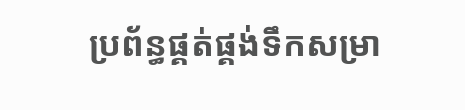ប្រព័ន្ធផ្គត់ផ្គង់ទឹកសម្រា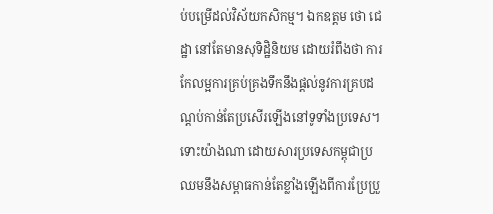ប់បម្រើដល់វិស័យកសិកម្ម។ ឯកឧត្តម ថោ ជេដ្ឋា នៅតែមានសុទិដ្ឋិនិយម ដោយរំពឹងថា ការកែលម្អការគ្រប់គ្រងទឹកនឹងផ្តល់នូវការគ្របដណ្តប់កាន់តែប្រសើរឡើងនៅទូទាំងប្រទេស។
ទោះយ៉ាងណា ដោយសារប្រទេសកម្ពុជាប្រឈមនឹងសម្ពាធកាន់តែខ្លាំងឡើងពីការប្រែប្រួ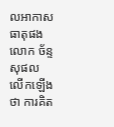លអាកាសធាតុផង លោក ច័ន្ទ សុផល លើកឡើងថា ការគិត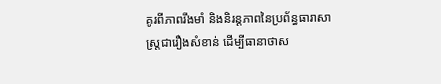គូរពីភាពរឹងមាំ និងនិរន្តភាពនៃប្រព័ន្ធធារាសាស្ត្រជារឿងសំខាន់ ដើម្បីធានាថាស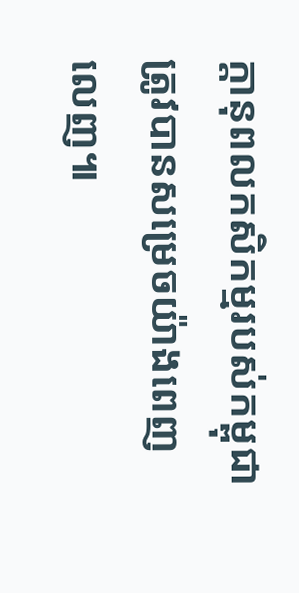ក្តានុពលកសិកម្មរបស់កម្ពុជាត្រូវបានសម្រេចយ៉ាងពេញលេញ៕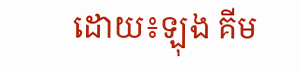ដោយ៖ឡុង គីម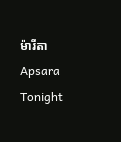ម៉ារីតា Apsara Tonight